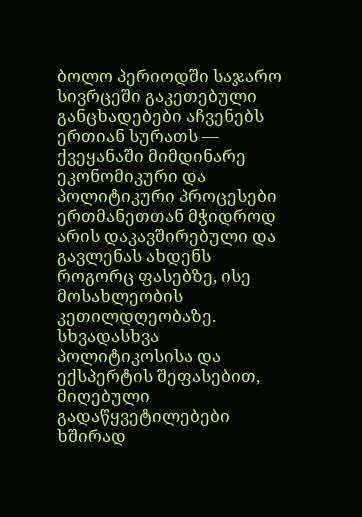ბოლო პერიოდში საჯარო სივრცეში გაკეთებული განცხადებები აჩვენებს ერთიან სურათს — ქვეყანაში მიმდინარე ეკონომიკური და პოლიტიკური პროცესები ერთმანეთთან მჭიდროდ არის დაკავშირებული და გავლენას ახდენს როგორც ფასებზე, ისე მოსახლეობის კეთილდღეობაზე. სხვადასხვა პოლიტიკოსისა და ექსპერტის შეფასებით, მიღებული გადაწყვეტილებები ხშირად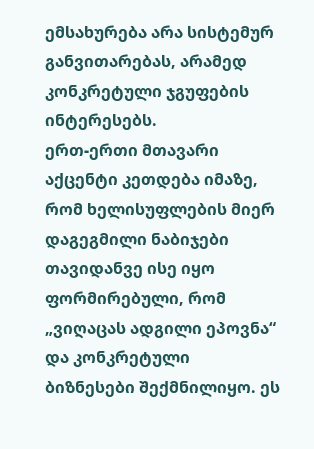ემსახურება არა სისტემურ განვითარებას, არამედ კონკრეტული ჯგუფების ინტერესებს.
ერთ-ერთი მთავარი აქცენტი კეთდება იმაზე, რომ ხელისუფლების მიერ დაგეგმილი ნაბიჯები თავიდანვე ისე იყო ფორმირებული, რომ „ვიღაცას ადგილი ეპოვნა“ და კონკრეტული ბიზნესები შექმნილიყო. ეს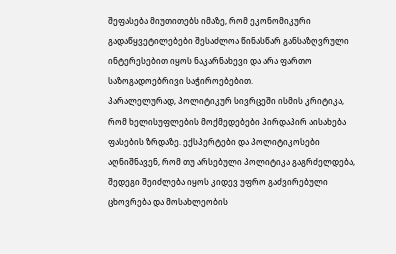შეფასება მიუთითებს იმაზე, რომ ეკონომიკური გადაწყვეტილებები შესაძლოა წინასწარ განსაზღვრული ინტერესებით იყოს ნაკარნახევი და არა ფართო საზოგადოებრივი საჭიროებებით.
პარალელურად, პოლიტიკურ სივრცეში ისმის კრიტიკა, რომ ხელისუფლების მოქმედებები პირდაპირ აისახება ფასების ზრდაზე. ექსპერტები და პოლიტიკოსები აღნიშნავენ, რომ თუ არსებული პოლიტიკა გაგრძელდება, შედეგი შეიძლება იყოს კიდევ უფრო გაძვირებული ცხოვრება და მოსახლეობის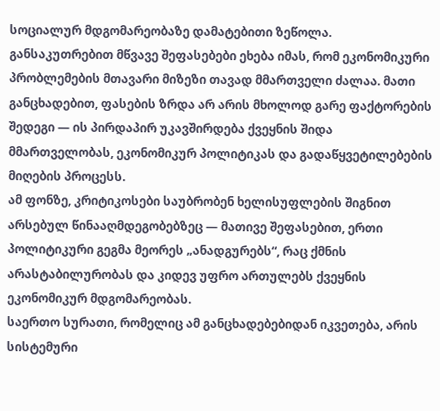სოციალურ მდგომარეობაზე დამატებითი ზეწოლა.
განსაკუთრებით მწვავე შეფასებები ეხება იმას, რომ ეკონომიკური პრობლემების მთავარი მიზეზი თავად მმართველი ძალაა. მათი განცხადებით, ფასების ზრდა არ არის მხოლოდ გარე ფაქტორების შედეგი — ის პირდაპირ უკავშირდება ქვეყნის შიდა მმართველობას, ეკონომიკურ პოლიტიკას და გადაწყვეტილებების მიღების პროცესს.
ამ ფონზე, კრიტიკოსები საუბრობენ ხელისუფლების შიგნით არსებულ წინააღმდეგობებზეც — მათივე შეფასებით, ერთი პოლიტიკური გეგმა მეორეს „ანადგურებს“, რაც ქმნის არასტაბილურობას და კიდევ უფრო ართულებს ქვეყნის ეკონომიკურ მდგომარეობას.
საერთო სურათი, რომელიც ამ განცხადებებიდან იკვეთება, არის სისტემური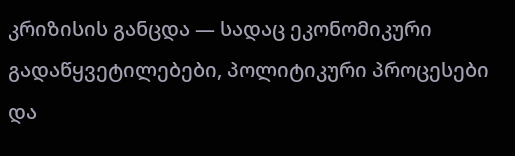კრიზისის განცდა — სადაც ეკონომიკური გადაწყვეტილებები, პოლიტიკური პროცესები და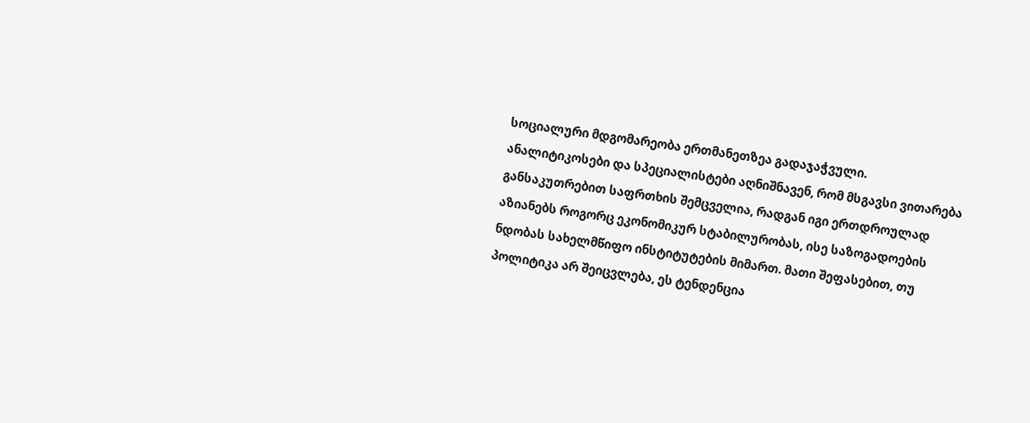სოციალური მდგომარეობა ერთმანეთზეა გადაჯაჭვული.
ანალიტიკოსები და სპეციალისტები აღნიშნავენ, რომ მსგავსი ვითარება განსაკუთრებით საფრთხის შემცველია, რადგან იგი ერთდროულად აზიანებს როგორც ეკონომიკურ სტაბილურობას, ისე საზოგადოების ნდობას სახელმწიფო ინსტიტუტების მიმართ. მათი შეფასებით, თუ პოლიტიკა არ შეიცვლება, ეს ტენდენცია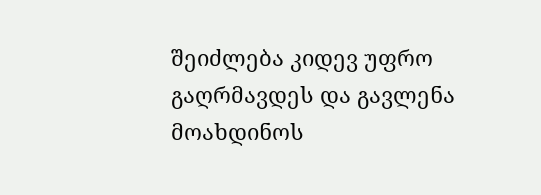შეიძლება კიდევ უფრო გაღრმავდეს და გავლენა მოახდინოს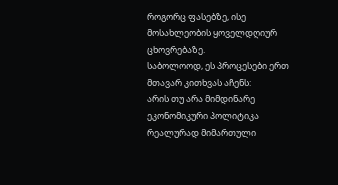როგორც ფასებზე, ისე მოსახლეობის ყოველდღიურ ცხოვრებაზე.
საბოლოოდ, ეს პროცესები ერთ მთავარ კითხვას აჩენს:
არის თუ არა მიმდინარე ეკონომიკური პოლიტიკა რეალურად მიმართული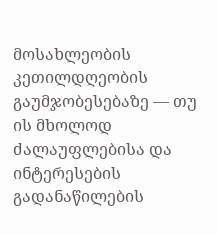მოსახლეობის კეთილდღეობის გაუმჯობესებაზე — თუ ის მხოლოდ ძალაუფლებისა და ინტერესების გადანაწილების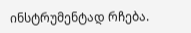ინსტრუმენტად რჩება.